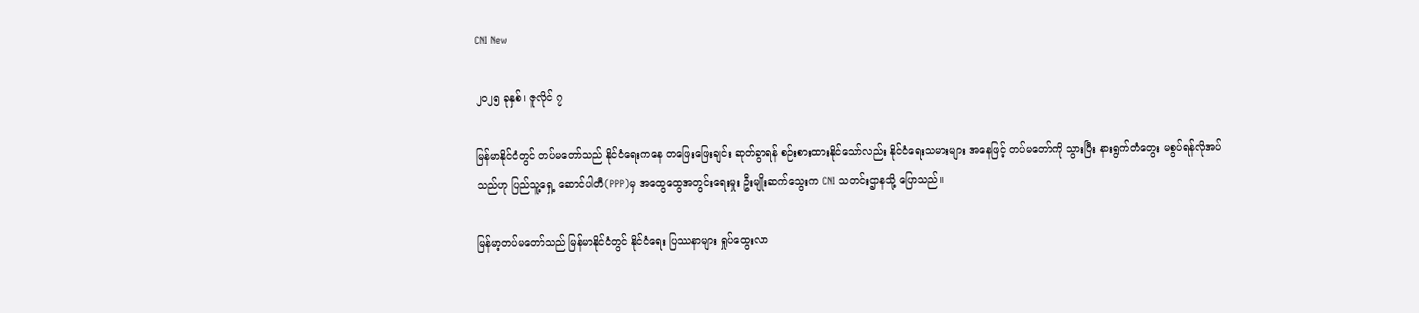CNI New

၂၀၂၅ ခုနှစ်၊ ဇူလိုင် ၇

မြန်မာနိုင်ငံတွင် တပ်မတော်သည် နိုင်ငံရေးကနေ တဖြေးဖြေးချင်း ဆုတ်ခွာရန် စဉ်းစားထားနိုင်သော်လည်း နိုင်ငံရေးသမားများ အနေဖြင့် တပ်မတော်ကို သွားပြီး နားရွက်တံတွေး မစွပ်ရန်လိုအပ်သည်ဟု ပြည်သူ့ရှေ့ ဆောင်ပါတီ(PPP)မှ အထွေထွေအတွင်းရေးမှုး ဦးမျိုးဆက်သွေးက CNI သတင်းဌာနသို့ ပြောသည်။

မြန်မာ့တပ်မတော်သည် မြန်မာနိုင်ငံတွင် နိုင်ငံရေး ပြဿနာများ ရှုပ်ထွေးလာ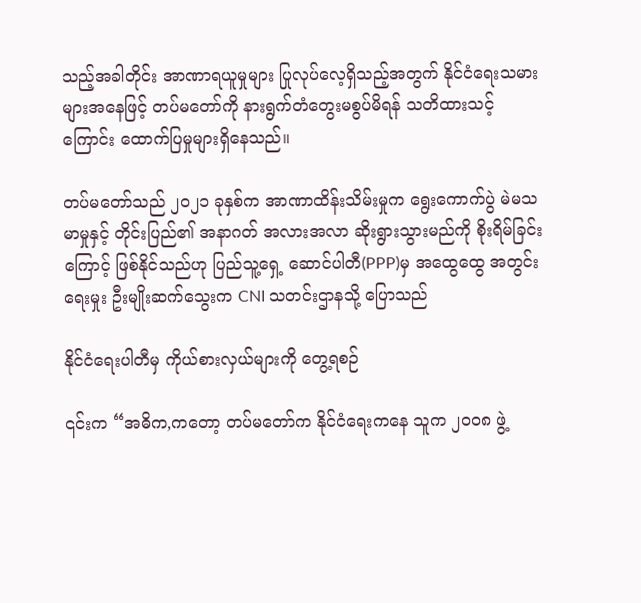သည့်အခါတိုင်း အာဏာရယူမှုများ ပြုလုပ်လေ့ရှိသည့်အတွက် နိုင်ငံရေးသမားများအနေဖြင့် တပ်မတော်ကို နားရွက်တံတွေးမစွပ်မိရန် သတိထားသင့် ကြောင်း ထောက်ပြမှုများရှိနေသည်။

တပ်မတော်သည် ၂၀၂၁ ခုနှစ်က အာဏာထိန်းသိမ်းမှုက ရွေးကောက်ပွဲ မဲမသမာမှုနှင့် တိုင်းပြည်၏ အနာဂတ် အလားအလာ ဆိုးရွားသွားမည်ကို စိုးရိမ်ခြင်းကြောင့် ဖြစ်နိုင်သည်ဟု ပြည်သူ့ရှေ့ ဆောင်ပါတီ(PPP)မှ အထွေထွေ အတွင်းရေးမှုး ဦးမျိုးဆက်သွေးက CNI သတင်းဌာနသို့ ပြောသည်

နိုင်ငံရေးပါတီမှ ကိုယ်စားလှယ်များကို တွေ့ရစဉ်

၎င်းက “အဓိက,ကတော့ တပ်မတော်က နိုင်ငံရေးကနေ သူက ၂၀၀၈ ဖွဲ့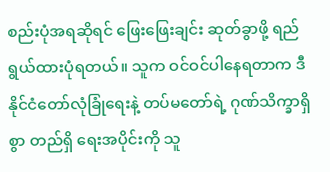စည်းပုံအရဆိုရင် ဖြေးဖြေးချင်း ဆုတ်ခွာဖို့ ရည်ရွယ်ထားပုံရတယ်။ သူက ဝင်ဝင်ပါနေရတာက ဒီနိုင်ငံတော်လုံခြုံရေးနဲ့ တပ်မတော်ရဲ့ ဂုဏ်သိက္ခာရှိစွာ တည်ရှိ ရေးအပိုင်းကို သူ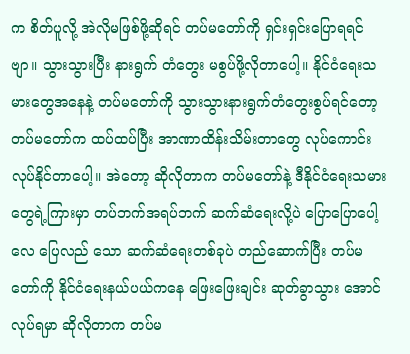က စိတ်ပူလို့ အဲလိုမဖြစ်ဖို့ဆိုရင် တပ်မတော်ကို ရှင်းရှင်းပြောရရင်ဗျာ။ သွားသွားပြီး နားရွက် တံတွေး မစွပ်ဖို့လိုတာပေါ့။ နိုင်ငံရေးသမားတွေအနေနဲ့ တပ်မတော်ကို သွားသွားနားရွက်တံတွေးစွပ်ရင်တော့ တပ်မတော်က ထပ်ထပ်ပြီး အာဏာထိန်းသိမ်းတာတွေ လုပ်ကောင်းလုပ်နိုင်တာပေါ့။ အဲတော့ ဆိုလိုတာက တပ်မတော်နဲ့ ဒီနိုင်ငံရေးသမားတွေရဲ့ကြားမှာ တပ်ဘက်အရပ်ဘက် ဆက်ဆံရေးလို့ပဲ ပြောပြောပေါ့လေ ပြေလည် သော ဆက်ဆံရေးတစ်ခုပဲ တည်ဆောက်ပြီး တပ်မတော်ကို နိုင်ငံရေးနယ်ပယ်ကနေ ဖြေးဖြေးချင်း ဆုတ်ခွာသွား အောင် လုပ်ရမှာ ဆိုလိုတာက တပ်မ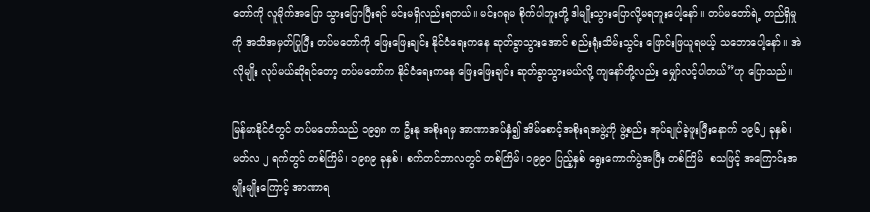တော်ကို လူမိုက်အပြော သွားပြောပြီးရင် မင်းမရှိလည်းရတယ်။ မင်းဂရုမ စိုက်ပါဘူးတို့ ဒါမျိုးသွားပြောလို့မရဘူးပေါ့နော်။ တပ်မတော်ရဲ့ တည်ရှိမှုကို အသိအမှတ်ပြုပြီး တပ်မတော်ကို ဖြေးဖြေးချင်း နိုင်ငံရေးကနေ ဆုတ်ခွာသွားအောင် စည်းရုံးသိမ်းသွင်း ဖြောင်းဖြယူရမယ့် သဘောပေါ့နော်။ အဲလိုမျိုး လုပ်မယ်ဆိုရင်တော့ တပ်မတော်က နိုင်ငံရေးကနေ ဖြေးဖြေးချင်း ဆုတ်ခွာသွားမယ်လို့ ကျနော်တို့လည်း မျှော်လင့်ပါတယ်”ဟု ပြောသည်။

မြန်မာနိုင်ငံတွင် တပ်မတော်သည် ၁၉၅၈ က ဦးနု အစိုးရမှ အာဏာအပ်နှံ၍ အိမ်စောင့်အစိုးရအဖွဲ့ကို ဖွဲ့စည်း အုပ်ချုပ်ခဲ့ဖူးပြီးနောက် ၁၉၆၂ ခုနှစ်၊ မတ်လ ၂ ရက်တွင် တစ်ကြိမ်၊ ၁၉၈၉ ခုနှစ်၊ စက်တင်ဘာလတွင် တစ်ကြိမ်၊ ၁၉၉၀ ပြည့်နှစ် ရွေးကောက်ပွဲအပြီး တစ်ကြိမ်  စသဖြင့် အကြောင်းအမျိုးမျိုးကြောင့် အာဏာရ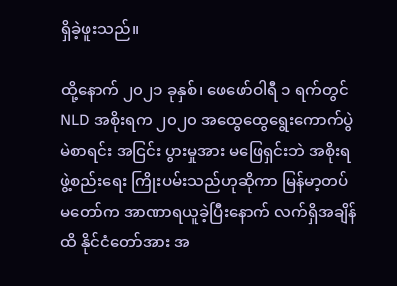ရှိခဲ့ဖူးသည်။

ထို့နောက် ၂၀၂၁ ခုနှစ်၊ ဖေဖော်ဝါရီ ၁ ရက်တွင် NLD အစိုးရက ၂၀၂၀ အထွေထွေရွေးကောက်ပွဲ မဲစာရင်း အငြင်း ပွားမှုအား မဖြေရှင်းဘဲ အစိုးရဖွဲ့စည်းရေး ကြိုးပမ်းသည်ဟုဆိုကာ မြန်မာ့တပ်မတော်က အာဏာရယူခဲ့ပြီးနောက် လက်ရှိအချိန်ထိ နိုင်ငံတော်အား အ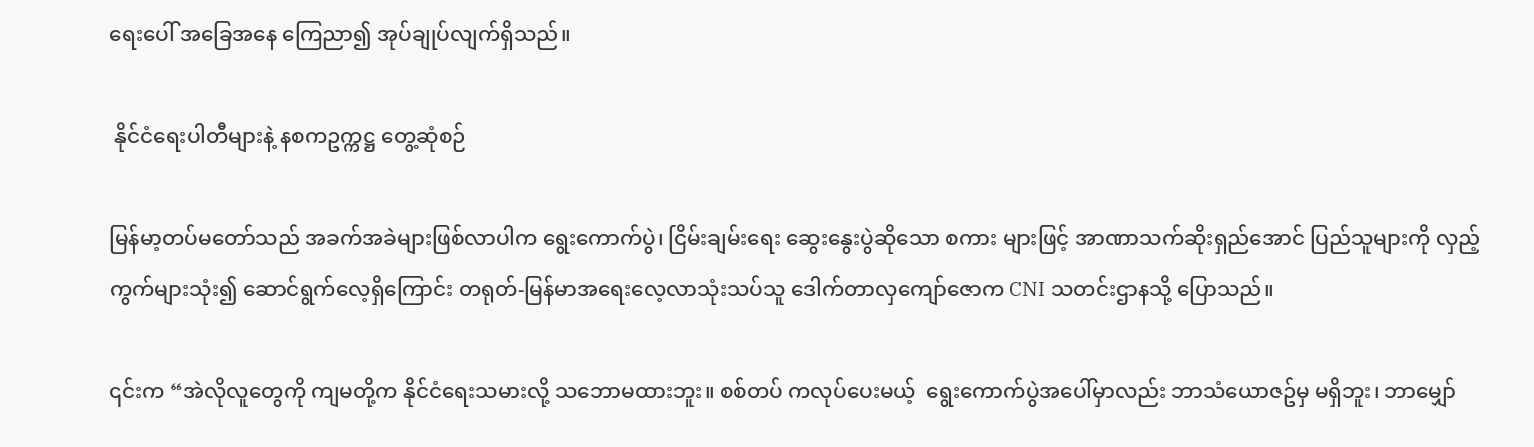ရေးပေါ် အခြေအနေ ကြေညာ၍ အုပ်ချုပ်လျက်ရှိသည်။

 နိုင်ငံရေးပါတီများနဲ့ နစကဥက္ကဋ္ဌ တွေ့ဆုံစဉ်

မြန်မာ့တပ်မတော်သည် အခက်အခဲများဖြစ်လာပါက ရွေးကောက်ပွဲ၊ ငြိမ်းချမ်းရေး ဆွေးနွေးပွဲဆိုသော စကား များဖြင့် အာဏာသက်ဆိုးရှည်အောင် ပြည်သူများကို လှည့်ကွက်များသုံး၍ ဆောင်ရွက်လေ့ရှိကြောင်း တရုတ်-မြန်မာအရေး‌လေ့လာသုံးသပ်သူ ဒေါက်တာလှကျော်ဇောက CNI သတင်းဌာနသို့ ပြောသည်။

၎င်းက “အဲလိုလူတွေကို ကျမတို့က နိုင်ငံ‌ရေးသမားလို့ သဘောမထားဘူး။ စစ်တပ် ကလုပ်ပေးမယ့်  ရွေးကောက်ပွဲအပေါ်မှာလည်း ဘာသံယောဇဥ်မှ မရှိဘူး၊ ဘာမျှော်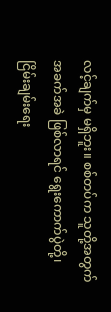လင့်ချက်မှ မရှိဘူး။ စစ်တပ်က သူတို့အတွက် အခက်အခဲ ဖြစ်လာရင် ရွေးကောက်ပွဲတို့၊ ငြိမ်းချမ်းရေး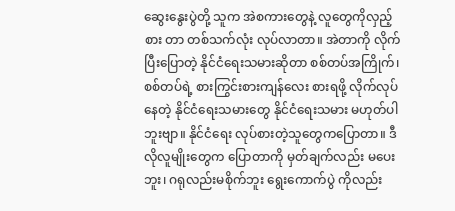ဆွေးနွေးပွဲတို့ သူက အဲစကားတွေနဲ့ လူတွေကိုလှည့်စား တာ တစ်သက်လုံး လုပ်လာတာ။ အဲတာကို လိုက်ပြီးပြောတဲ့ နိုင်ငံရေးသမားဆိုတာ စစ်တပ်အကြိုက်၊ စစ်တပ်ရဲ့ စားကြွင်းစားကျန်လေး စားရဖို့ လိုက်လုပ်နေတဲ့ နိုင်ငံရေးသမားတွေ နိုင်ငံရေးသမား မဟုတ်ပါဘူးဗျာ။ နိုင်ငံရေး လုပ်စားတဲ့သူတွေကပြောတာ။ ဒီလိုလူမျိုးတွေက ပြောတာကို မှတ်ချက်လည်း မပေးဘူး၊ ဂရုလည်းမစိုက်ဘူး ရွေးကောက်ပွဲ ကိုလည်း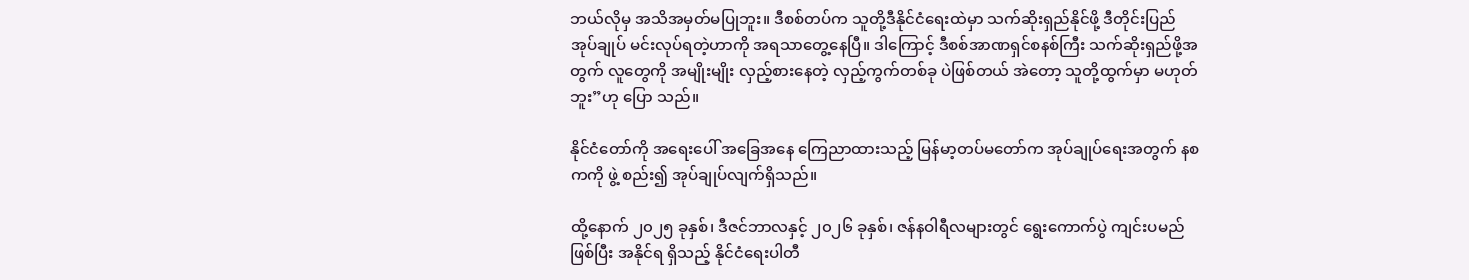ဘယ်လိုမှ အသိအမှတ်မပြုဘူး။ ဒီစစ်တပ်က သူတို့ဒီနိုင်ငံရေးထဲမှာ သက်ဆိုးရှည်နိုင်ဖို့ ဒီတိုင်းပြည် အုပ်ချုပ် မင်းလုပ်ရတဲ့ဟာကို အရသာတွေ့နေပြီ။ ဒါကြောင့် ဒီစစ်အာဏရှင်စနစ်ကြီး သက်ဆိုးရှည်ဖို့အတွက် လူတွေကို အမျိုးမျိုး လှည့်စားနေတဲ့ လှည့်ကွက်တစ်ခု ပဲဖြစ်တယ် အဲတော့ သူတို့ထွက်မှာ မဟုတ်ဘူး”ဟု ပြော သည်။

နိုင်ငံတော်ကို အရေးပေါ် အခြေအနေ ကြေညာထားသည့် မြန်မာ့တပ်မတော်က အုပ်ချုပ်ရေးအတွက် နစကကို ဖွဲ့ စည်း၍ အုပ်ချုပ်လျက်ရှိသည်။

ထို့နောက် ၂၀၂၅ ခုနှစ်၊ ဒီဇင်ဘာလနှင့် ၂၀၂၆ ခုနှစ်၊ ဇန်နဝါရီလများတွင် ရွေးကောက်ပွဲ ကျင်းပမည်ဖြစ်ပြီး အနိုင်ရ ရှိသည့် နိုင်ငံရေးပါတီ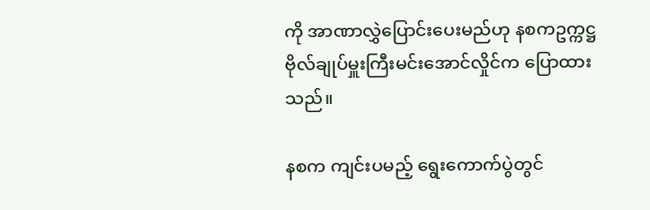ကို အာဏာလွှဲပြောင်းပေးမည်ဟု နစကဥက္ကဋ္ဌ ဗိုလ်ချုပ်မှူးကြီးမင်းအောင်လှိုင်က ပြောထား သည်။

နစက ကျင်းပမည့် ရွေးကောက်ပွဲတွင်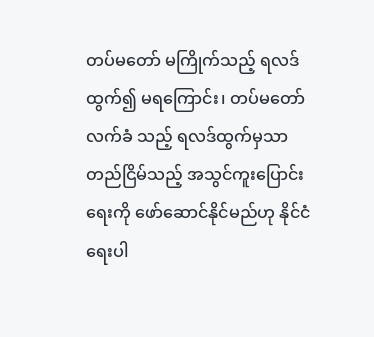တပ်မတော် မကြိုက်သည့် ရလဒ်ထွက်၍ မရ‌ကြောင်း၊ တပ်မတော် လက်ခံ သည့် ရလဒ်ထွက်မှသာ တည်ငြိမ်သည့် အသွင်ကူးပြောင်းရေးကို ဖော်ဆောင်နိုင်မည်ဟု နိုင်ငံရေးပါ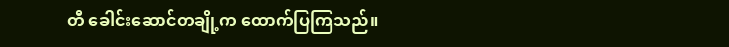တီ ခေါင်းဆောင်တချို့က ထောက်ပြကြသည်။